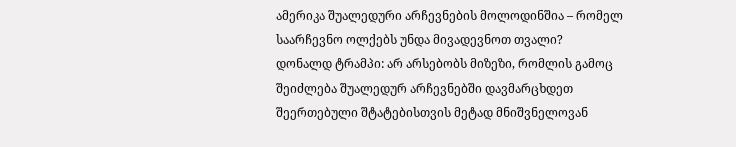ამერიკა შუალედური არჩევნების მოლოდინშია – რომელ საარჩევნო ოლქებს უნდა მივადევნოთ თვალი?
დონალდ ტრამპი: არ არსებობს მიზეზი, რომლის გამოც შეიძლება შუალედურ არჩევნებში დავმარცხდეთ
შეერთებული შტატებისთვის მეტად მნიშვნელოვან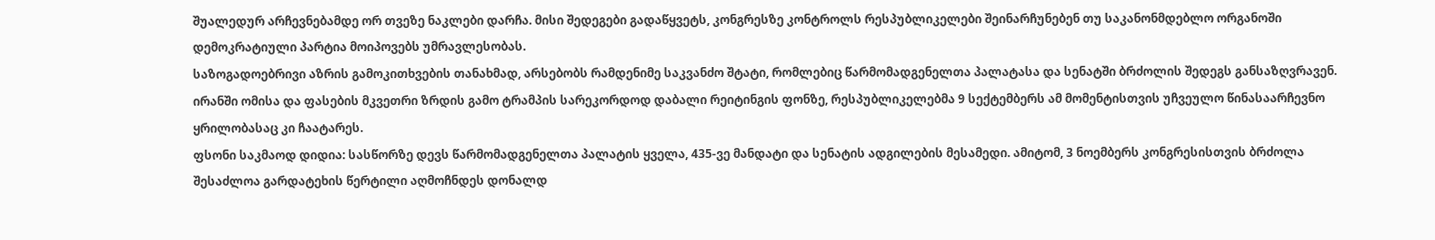შუალედურ არჩევნებამდე ორ თვეზე ნაკლები დარჩა. მისი შედეგები გადაწყვეტს, კონგრესზე კონტროლს რესპუბლიკელები შეინარჩუნებენ თუ საკანონმდებლო ორგანოში დემოკრატიული პარტია მოიპოვებს უმრავლესობას.
საზოგადოებრივი აზრის გამოკითხვების თანახმად, არსებობს რამდენიმე საკვანძო შტატი, რომლებიც წარმომადგენელთა პალატასა და სენატში ბრძოლის შედეგს განსაზღვრავენ. ირანში ომისა და ფასების მკვეთრი ზრდის გამო ტრამპის სარეკორდოდ დაბალი რეიტინგის ფონზე, რესპუბლიკელებმა 9 სექტემბერს ამ მომენტისთვის უჩვეულო წინასაარჩევნო ყრილობასაც კი ჩაატარეს.
ფსონი საკმაოდ დიდია: სასწორზე დევს წარმომადგენელთა პალატის ყველა, 435-ვე მანდატი და სენატის ადგილების მესამედი. ამიტომ, 3 ნოემბერს კონგრესისთვის ბრძოლა შესაძლოა გარდატეხის წერტილი აღმოჩნდეს დონალდ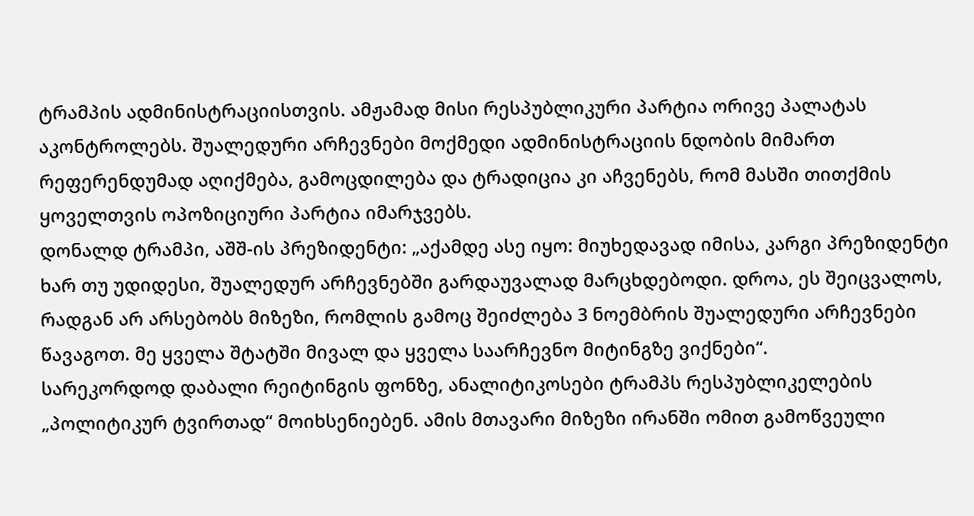ტრამპის ადმინისტრაციისთვის. ამჟამად მისი რესპუბლიკური პარტია ორივე პალატას აკონტროლებს. შუალედური არჩევნები მოქმედი ადმინისტრაციის ნდობის მიმართ რეფერენდუმად აღიქმება, გამოცდილება და ტრადიცია კი აჩვენებს, რომ მასში თითქმის ყოველთვის ოპოზიციური პარტია იმარჯვებს.
დონალდ ტრამპი, აშშ-ის პრეზიდენტი: „აქამდე ასე იყო: მიუხედავად იმისა, კარგი პრეზიდენტი ხარ თუ უდიდესი, შუალედურ არჩევნებში გარდაუვალად მარცხდებოდი. დროა, ეს შეიცვალოს, რადგან არ არსებობს მიზეზი, რომლის გამოც შეიძლება 3 ნოემბრის შუალედური არჩევნები წავაგოთ. მე ყველა შტატში მივალ და ყველა საარჩევნო მიტინგზე ვიქნები“.
სარეკორდოდ დაბალი რეიტინგის ფონზე, ანალიტიკოსები ტრამპს რესპუბლიკელების „პოლიტიკურ ტვირთად“ მოიხსენიებენ. ამის მთავარი მიზეზი ირანში ომით გამოწვეული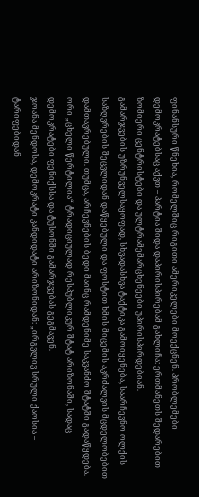ფინანსური წნეხია, რომელშიც რიგითი ამერიკელები მოექცნენ. პრობლემები დემოკრატებსაც აქვთ – პარტია შიდა დაპირისპირებამ გახლიჩა: ერთმანეთს შედარებით ზომიერი ცენტრისტები და ულტრამემარცხენეები უპირისპირდებიან.
გამარჯვების უზრუნველსაყოფად, სხვადასხვა ტაქტიკა გამოიყენება, საარჩევნო ოლქის საზღვრების შეცვლიდან დაწყებული და ფოსტით ხმის მიცემის აკრძალვის მცდელობებით დამთავრებული. თუმცა, არჩევნების ბედი მაინც რამდენიმე საკვანძო შტატში გადაწყდება.
ორი „ცხელი წერტილია“ ტრადიციულად რესპუბლიკურ შტატ არიზონაში, სადაც დემოკრატები ფენიქსსა და ტუსონში გამარჯვებას გეგმავენ.
ჯოანა მენდოსა, დემოკრატი კანდიდატი არიზონიდან: „ირგვლივ სრული ქაოსია – ტარიფებიდან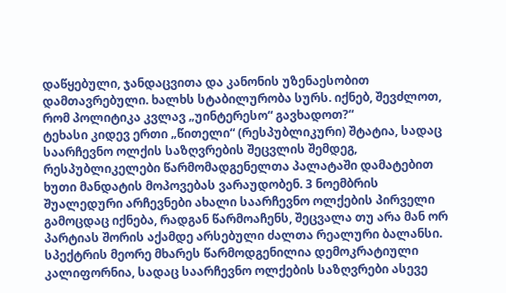დაწყებული, ჯანდაცვითა და კანონის უზენაესობით დამთავრებული. ხალხს სტაბილურობა სურს. იქნებ, შევძლოთ, რომ პოლიტიკა კვლავ „უინტერესო“ გავხადოთ?“
ტეხასი კიდევ ერთი „წითელი“ (რესპუბლიკური) შტატია, სადაც საარჩევნო ოლქის საზღვრების შეცვლის შემდეგ, რესპუბლიკელები წარმომადგენელთა პალატაში დამატებით ხუთი მანდატის მოპოვებას ვარაუდობენ. 3 ნოემბრის შუალედური არჩევნები ახალი საარჩევნო ოლქების პირველი გამოცდაც იქნება, რადგან წარმოაჩენს, შეცვალა თუ არა მან ორ პარტიას შორის აქამდე არსებული ძალთა რეალური ბალანსი.
სპექტრის მეორე მხარეს წარმოდგენილია დემოკრატიული კალიფორნია, სადაც საარჩევნო ოლქების საზღვრები ასევე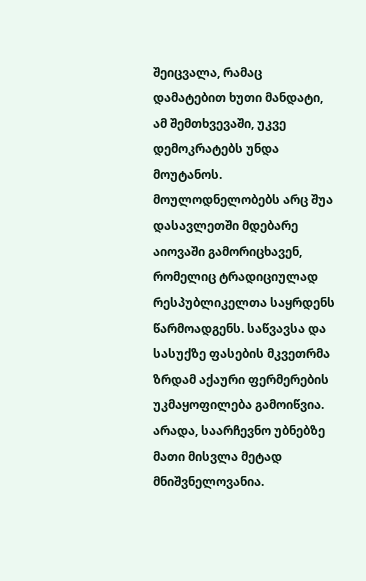შეიცვალა, რამაც დამატებით ხუთი მანდატი, ამ შემთხვევაში, უკვე დემოკრატებს უნდა მოუტანოს.
მოულოდნელობებს არც შუა დასავლეთში მდებარე აიოვაში გამორიცხავენ, რომელიც ტრადიციულად რესპუბლიკელთა საყრდენს წარმოადგენს. საწვავსა და სასუქზე ფასების მკვეთრმა ზრდამ აქაური ფერმერების უკმაყოფილება გამოიწვია. არადა, საარჩევნო უბნებზე მათი მისვლა მეტად მნიშვნელოვანია.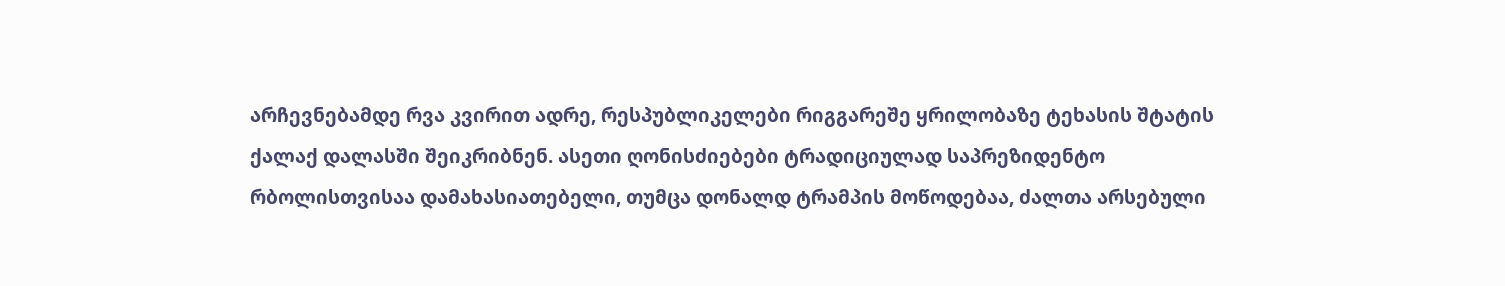არჩევნებამდე რვა კვირით ადრე, რესპუბლიკელები რიგგარეშე ყრილობაზე ტეხასის შტატის ქალაქ დალასში შეიკრიბნენ. ასეთი ღონისძიებები ტრადიციულად საპრეზიდენტო რბოლისთვისაა დამახასიათებელი, თუმცა დონალდ ტრამპის მოწოდებაა, ძალთა არსებული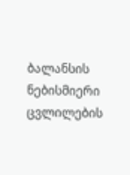ბალანსის ნებისმიერი ცვლილების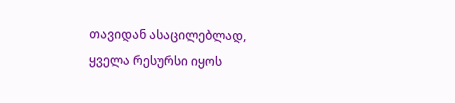თავიდან ასაცილებლად, ყველა რესურსი იყოს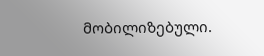მობილიზებული.